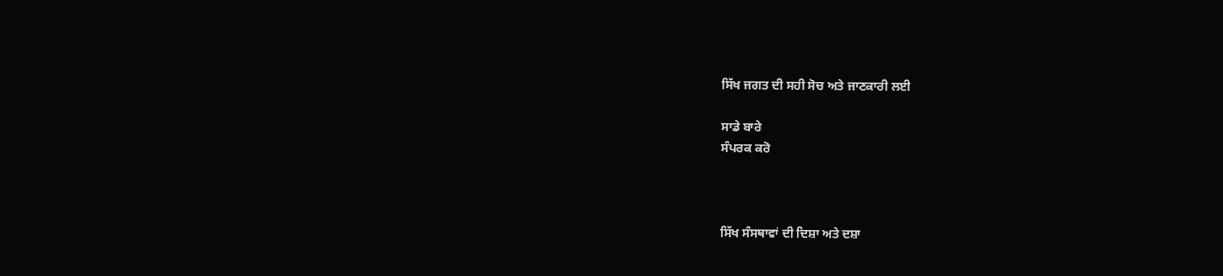ਸਿੱਖ ਜਗਤ ਦੀ ਸਹੀ ਸੋਚ ਅਤੇ ਜਾਣਕਾਰੀ ਲਈ

ਸਾਡੇ ਬਾਰੇ
ਸੰਪਰਕ ਕਰੋ



ਸਿੱਖ ਸੰਸਥਾਵਾਂ ਦੀ ਦਿਸ਼ਾ ਅਤੇ ਦਸ਼ਾ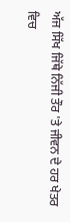ਅੱਜ ਸਿੱਖ ਜਿੱਥੇ ਨਿੱਜੀ ਤੌਰ 'ਤੇ ਜੀਵਨ ਦੇ ਹਰ ਖੇਤਰ ਵਿਚ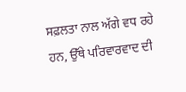ਸਫ਼ਲਤਾ ਨਾਲ ਅੱਗੇ ਵਧ ਰਹੇ ਹਨ, ਉੱਥੇ ਪਰਿਵਾਰਵਾਦ ਦੀ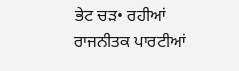ਭੇਟ ਚੜ• ਰਹੀਆਂ ਰਾਜਨੀਤਕ ਪਾਰਟੀਆਂ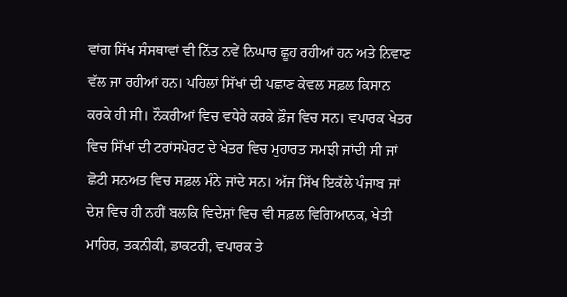ਵਾਂਗ ਸਿੱਖ ਸੰਸਥਾਵਾਂ ਵੀ ਨਿੱਤ ਨਵੇਂ ਨਿਘਾਰ ਛੂਹ ਰਹੀਆਂ ਹਨ ਅਤੇ ਨਿਵਾਣ ਵੱਲ ਜਾ ਰਹੀਆਂ ਹਨ। ਪਹਿਲਾਂ ਸਿੱਖਾਂ ਦੀ ਪਛਾਣ ਕੇਵਲ ਸਫ਼ਲ ਕਿਸਾਨ ਕਰਕੇ ਹੀ ਸੀ। ਨੌਕਰੀਆਂ ਵਿਚ ਵਧੇਰੇ ਕਰਕੇ ਫ਼ੌਜ ਵਿਚ ਸਨ। ਵਪਾਰਕ ਖੇਤਰ ਵਿਚ ਸਿੱਖਾਂ ਦੀ ਟਰਾਂਸਪੋਰਟ ਦੇ ਖੇਤਰ ਵਿਚ ਮੁਹਾਰਤ ਸਮਝੀ ਜਾਂਦੀ ਸੀ ਜਾਂ ਛੋਟੀ ਸਨਅਤ ਵਿਚ ਸਫ਼ਲ ਮੰਨੇ ਜਾਂਦੇ ਸਨ। ਅੱਜ ਸਿੱਖ ਇਕੱਲੇ ਪੰਜਾਬ ਜਾਂ ਦੇਸ਼ ਵਿਚ ਹੀ ਨਹੀਂ ਬਲਕਿ ਵਿਦੇਸ਼ਾਂ ਵਿਚ ਵੀ ਸਫ਼ਲ ਵਿਗਿਆਨਕ, ਖੇਤੀ ਮਾਹਿਰ, ਤਕਨੀਕੀ, ਡਾਕਟਰੀ, ਵਪਾਰਕ ਤੇ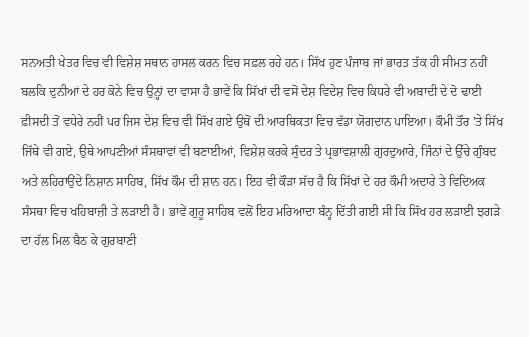ਸਨਅਤੀ ਖੇਤਰ ਵਿਚ ਵੀ ਵਿਸ਼ੇਸ਼ ਸਥਾਨ ਹਾਸਲ ਕਰਨ ਵਿਚ ਸਫ਼ਲ ਰਹੇ ਹਨ। ਸਿੱਖ ਹੁਣ ਪੰਜਾਬ ਜਾਂ ਭਾਰਤ ਤੱਕ ਹੀ ਸੀਮਤ ਨਹੀਂ ਬਲਕਿ ਦੁਨੀਆਂ ਦੇ ਹਰ ਕੋਨੇ ਵਿਚ ਉਨ੍ਹਾਂ ਦਾ ਵਾਸਾ ਹੈ ਭਾਵੇਂ ਕਿ ਸਿੱਖਾਂ ਦੀ ਵਸੋਂ ਦੇਸ਼ ਵਿਦੇਸ਼ ਵਿਚ ਕਿਧਰੇ ਵੀ ਅਬਾਦੀ ਦੇ ਦੋ ਢਾਈ ਫ਼ੀਸਦੀ ਤੋਂ ਵਧੇਰੇ ਨਹੀਂ ਪਰ ਜਿਸ ਦੇਸ਼ ਵਿਚ ਵੀ ਸਿੱਖ ਗਏ ਉਥੋਂ ਦੀ ਆਰਥਿਕਤਾ ਵਿਚ ਵੱਡਾ ਯੋਗਦਾਨ ਪਾਇਆ। ਕੌਮੀ ਤੌਰ 'ਤੇ ਸਿੱਖ ਜਿੱਥੇ ਵੀ ਗਏ, ਉਥੇ ਆਪਣੀਆਂ ਸੰਸਥਾਵਾਂ ਵੀ ਬਣਾਈਆਂ, ਵਿਸ਼ੇਸ਼ ਕਰਕੇ ਸੁੰਦਰ ਤੇ ਪ੍ਰਭਾਵਸ਼ਾਲੀ ਗੁਰਦੁਆਰੇ, ਜਿੰਨਾਂ ਦੇ ਉੱਚੇ ਗੁੰਬਦ ਅਤੇ ਲਹਿਰਾਉਂਦੇ ਨਿਸ਼ਾਨ ਸਾਹਿਬ, ਸਿੱਖ ਕੌਮ ਦੀ ਸ਼ਾਨ ਹਨ। ਇਹ ਵੀ ਕੌੜਾ ਸੱਚ ਹੈ ਕਿ ਸਿੱਖਾਂ ਦੇ ਹਰ ਕੌਮੀ ਅਦਾਰੇ ਤੇ ਵਿਦਿਅਕ ਸੰਸਥਾ ਵਿਚ ਖਹਿਬਾਜ਼ੀ ਤੇ ਲੜਾਈ ਹੈ। ਭਾਵੇਂ ਗੁਰੂ ਸਾਹਿਬ ਵਲੋਂ ਇਹ ਮਰਿਆਦਾ ਬੰਨ੍ਹ ਦਿੱਤੀ ਗਈ ਸੀ ਕਿ ਸਿੱਖ ਹਰ ਲੜਾਈ ਝਗੜੇ ਦਾ ਹੱਲ ਮਿਲ ਬੈਠ ਕੇ ਗੁਰਬਾਣੀ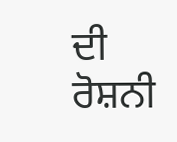ਦੀ ਰੋਸ਼ਨੀ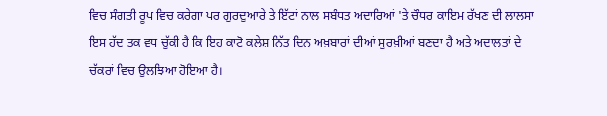ਵਿਚ ਸੰਗਤੀ ਰੂਪ ਵਿਚ ਕਰੇਗਾ ਪਰ ਗੁਰਦੁਆਰੇ ਤੇ ਇੱਟਾਂ ਨਾਲ ਸਬੰਧਤ ਅਦਾਰਿਆਂ 'ਤੇ ਚੌਧਰ ਕਾਇਮ ਰੱਖਣ ਦੀ ਲਾਲਸਾ ਇਸ ਹੱਦ ਤਕ ਵਧ ਚੁੱਕੀ ਹੈ ਕਿ ਇਹ ਕਾਟੋ ਕਲੇਸ਼ ਨਿੱਤ ਦਿਨ ਅਖ਼ਬਾਰਾਂ ਦੀਆਂ ਸੁਰਖ਼ੀਆਂ ਬਣਦਾ ਹੈ ਅਤੇ ਅਦਾਲਤਾਂ ਦੇ ਚੱਕਰਾਂ ਵਿਚ ਉਲਝਿਆ ਹੋਇਆ ਹੈ।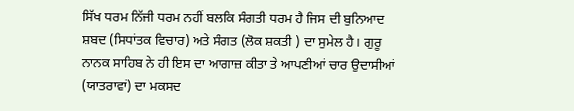ਸਿੱਖ ਧਰਮ ਨਿੱਜੀ ਧਰਮ ਨਹੀਂ ਬਲਕਿ ਸੰਗਤੀ ਧਰਮ ਹੈ ਜਿਸ ਦੀ ਬੁਨਿਆਦ ਸ਼ਬਦ (ਸਿਧਾਂਤਕ ਵਿਚਾਰ) ਅਤੇ ਸੰਗਤ (ਲੋਕ ਸ਼ਕਤੀ ) ਦਾ ਸੁਮੇਲ ਹੈ। ਗੁਰੂ ਨਾਨਕ ਸਾਹਿਬ ਨੇ ਹੀ ਇਸ ਦਾ ਆਗਾਜ਼ ਕੀਤਾ ਤੇ ਆਪਣੀਆਂ ਚਾਰ ਉਦਾਸੀਆਂ (ਯਾਤਰਾਵਾਂ) ਦਾ ਮਕਸਦ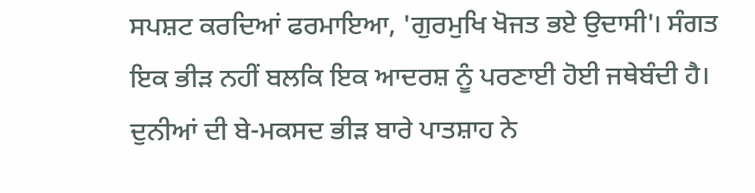ਸਪਸ਼ਟ ਕਰਦਿਆਂ ਫਰਮਾਇਆ, 'ਗੁਰਮੁਖਿ ਖੋਜਤ ਭਏ ਉਦਾਸੀ'। ਸੰਗਤ ਇਕ ਭੀੜ ਨਹੀਂ ਬਲਕਿ ਇਕ ਆਦਰਸ਼ ਨੂੰ ਪਰਣਾਈ ਹੋਈ ਜਥੇਬੰਦੀ ਹੈ। ਦੁਨੀਆਂ ਦੀ ਬੇ-ਮਕਸਦ ਭੀੜ ਬਾਰੇ ਪਾਤਸ਼ਾਹ ਨੇ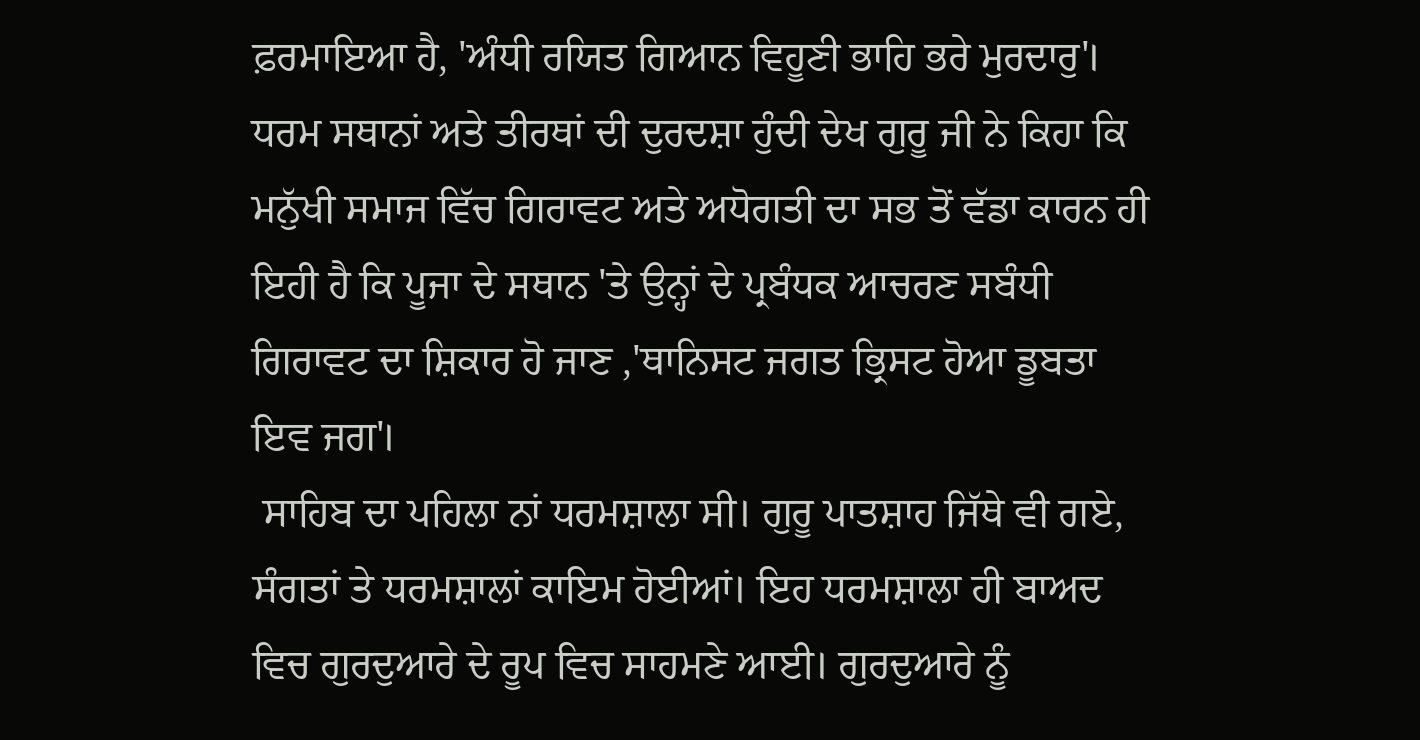ਫ਼ਰਮਾਇਆ ਹੈ, 'ਅੰਧੀ ਰਯਿਤ ਗਿਆਨ ਵਿਹੂਣੀ ਭਾਹਿ ਭਰੇ ਮੁਰਦਾਰੁ'। ਧਰਮ ਸਥਾਨਾਂ ਅਤੇ ਤੀਰਥਾਂ ਦੀ ਦੁਰਦਸ਼ਾ ਹੁੰਦੀ ਦੇਖ ਗੁਰੂ ਜੀ ਨੇ ਕਿਹਾ ਕਿ ਮਨੁੱਖੀ ਸਮਾਜ ਵਿੱਚ ਗਿਰਾਵਟ ਅਤੇ ਅਧੋਗਤੀ ਦਾ ਸਭ ਤੋਂ ਵੱਡਾ ਕਾਰਨ ਹੀ ਇਹੀ ਹੈ ਕਿ ਪੂਜਾ ਦੇ ਸਥਾਨ 'ਤੇ ਉਨ੍ਹਾਂ ਦੇ ਪ੍ਰਬੰਧਕ ਆਚਰਣ ਸਬੰਧੀ ਗਿਰਾਵਟ ਦਾ ਸ਼ਿਕਾਰ ਹੋ ਜਾਣ ,'ਥਾਨਿਸਟ ਜਗਤ ਭ੍ਰਿਸਟ ਹੋਆ ਡੂਬਤਾ ਇਵ ਜਗ'।
 ਸਾਹਿਬ ਦਾ ਪਹਿਲਾ ਨਾਂ ਧਰਮਸ਼ਾਲਾ ਸੀ। ਗੁਰੂ ਪਾਤਸ਼ਾਹ ਜਿੱਥੇ ਵੀ ਗਏ, ਸੰਗਤਾਂ ਤੇ ਧਰਮਸ਼ਾਲਾਂ ਕਾਇਮ ਹੋਈਆਂ। ਇਹ ਧਰਮਸ਼ਾਲਾ ਹੀ ਬਾਅਦ ਵਿਚ ਗੁਰਦੁਆਰੇ ਦੇ ਰੂਪ ਵਿਚ ਸਾਹਮਣੇ ਆਈ। ਗੁਰਦੁਆਰੇ ਨੂੰ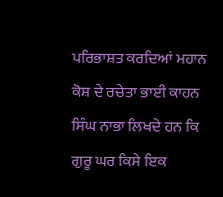ਪਰਿਭਾਸ਼ਤ ਕਰਦਿਆਂ ਮਹਾਨ ਕੋਸ਼ ਦੇ ਰਚੇਤਾ ਭਾਈ ਕਾਹਨ ਸਿੰਘ ਨਾਭਾ ਲਿਖਦੇ ਹਨ ਕਿ ਗੁਰੂ ਘਰ ਕਿਸੇ ਇਕ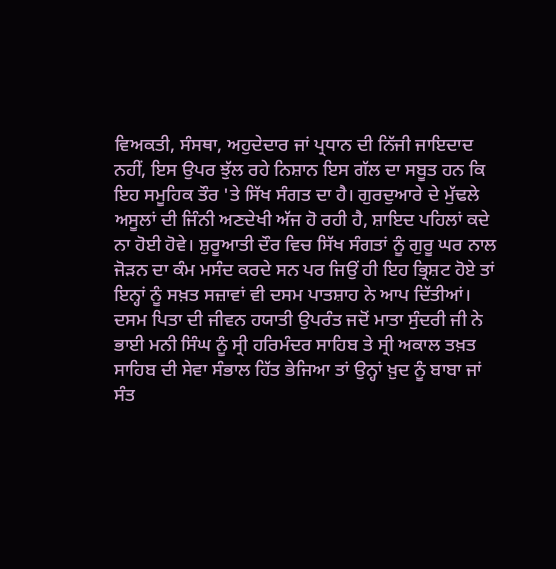ਵਿਅਕਤੀ, ਸੰਸਥਾ, ਅਹੁਦੇਦਾਰ ਜਾਂ ਪ੍ਰਧਾਨ ਦੀ ਨਿੱਜੀ ਜਾਇਦਾਦ ਨਹੀਂ, ਇਸ ਉਪਰ ਝੁੱਲ ਰਹੇ ਨਿਸ਼ਾਨ ਇਸ ਗੱਲ ਦਾ ਸਬੂਤ ਹਨ ਕਿ ਇਹ ਸਮੂਹਿਕ ਤੌਰ 'ਤੇ ਸਿੱਖ ਸੰਗਤ ਦਾ ਹੈ। ਗੁਰਦੁਆਰੇ ਦੇ ਮੁੱਢਲੇ ਅਸੂਲਾਂ ਦੀ ਜਿੰਨੀ ਅਣਦੇਖੀ ਅੱਜ ਹੋ ਰਹੀ ਹੈ, ਸ਼ਾਇਦ ਪਹਿਲਾਂ ਕਦੇ ਨਾ ਹੋਈ ਹੋਵੇ। ਸ਼ੁਰੂਆਤੀ ਦੌਰ ਵਿਚ ਸਿੱਖ ਸੰਗਤਾਂ ਨੂੰ ਗੁਰੂ ਘਰ ਨਾਲ ਜੋੜਨ ਦਾ ਕੰਮ ਮਸੰਦ ਕਰਦੇ ਸਨ ਪਰ ਜਿਉਂ ਹੀ ਇਹ ਭ੍ਰਿਸ਼ਟ ਹੋਏ ਤਾਂ ਇਨ੍ਹਾਂ ਨੂੰ ਸਖ਼ਤ ਸਜ਼ਾਵਾਂ ਵੀ ਦਸਮ ਪਾਤਸ਼ਾਹ ਨੇ ਆਪ ਦਿੱਤੀਆਂ।
ਦਸਮ ਪਿਤਾ ਦੀ ਜੀਵਨ ਹਯਾਤੀ ਉਪਰੰਤ ਜਦੋਂ ਮਾਤਾ ਸੁੰਦਰੀ ਜੀ ਨੇ ਭਾਈ ਮਨੀ ਸਿੰਘ ਨੂੰ ਸ੍ਰੀ ਹਰਿਮੰਦਰ ਸਾਹਿਬ ਤੇ ਸ੍ਰੀ ਅਕਾਲ ਤਖ਼ਤ ਸਾਹਿਬ ਦੀ ਸੇਵਾ ਸੰਭਾਲ ਹਿੱਤ ਭੇਜਿਆ ਤਾਂ ਉਨ੍ਹਾਂ ਖ਼ੁਦ ਨੂੰ ਬਾਬਾ ਜਾਂ ਸੰਤ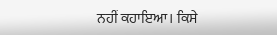ਨਹੀਂ ਕਹਾਇਆ। ਕਿਸੇ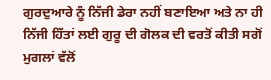ਗੁਰਦੁਆਰੇ ਨੂੰ ਨਿੱਜੀ ਡੇਰਾ ਨਹੀਂ ਬਣਾਇਆ ਅਤੇ ਨਾ ਹੀ ਨਿੱਜੀ ਹਿੱਤਾਂ ਲਈ ਗੁਰੂ ਦੀ ਗੋਲਕ ਦੀ ਵਰਤੋਂ ਕੀਤੀ ਸਗੋਂ ਮੁਗਲਾਂ ਵੱਲੋਂ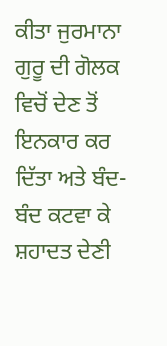ਕੀਤਾ ਜੁਰਮਾਨਾ ਗੁਰੂ ਦੀ ਗੋਲਕ ਵਿਚੋਂ ਦੇਣ ਤੋਂ ਇਨਕਾਰ ਕਰ ਦਿੱਤਾ ਅਤੇ ਬੰਦ-ਬੰਦ ਕਟਵਾ ਕੇ ਸ਼ਹਾਦਤ ਦੇਣੀ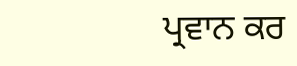ਪ੍ਰਵਾਨ ਕਰ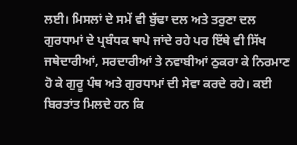ਲਈ। ਮਿਸਲਾਂ ਦੇ ਸਮੇਂ ਵੀ ਬੁੱਢਾ ਦਲ ਅਤੇ ਤਰੁਣਾ ਦਲ ਗੁਰਧਾਮਾਂ ਦੇ ਪ੍ਰਬੰਧਕ ਥਾਪੇ ਜਾਂਦੇ ਰਹੇ ਪਰ ਇੱਥੇ ਵੀ ਸਿੱਖ ਜਥੇਦਾਰੀਆਂ, ਸਰਦਾਰੀਆਂ ਤੇ ਨਵਾਬੀਆਂ ਠੁਕਰਾ ਕੇ ਨਿਰਮਾਣ ਹੋ ਕੇ ਗੁਰੂ ਪੰਥ ਅਤੇ ਗੁਰਧਾਮਾਂ ਦੀ ਸੇਵਾ ਕਰਦੇ ਰਹੇ। ਕਈ ਬਿਰਤਾਂਤ ਮਿਲਦੇ ਹਨ ਕਿ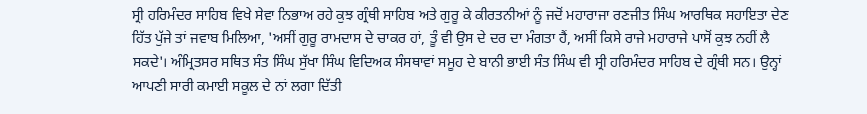ਸ੍ਰੀ ਹਰਿਮੰਦਰ ਸਾਹਿਬ ਵਿਖੇ ਸੇਵਾ ਨਿਭਾਅ ਰਹੇ ਕੁਝ ਗ੍ਰੰਥੀ ਸਾਹਿਬ ਅਤੇ ਗੁਰੂ ਕੇ ਕੀਰਤਨੀਆਂ ਨੂੰ ਜਦੋਂ ਮਹਾਰਾਜਾ ਰਣਜੀਤ ਸਿੰਘ ਆਰਥਿਕ ਸਹਾਇਤਾ ਦੇਣ ਹਿੱਤ ਪੁੱਜੇ ਤਾਂ ਜਵਾਬ ਮਿਲਿਆ, 'ਅਸੀਂ ਗੁਰੂ ਰਾਮਦਾਸ ਦੇ ਚਾਕਰ ਹਾਂ, ਤੂੰ ਵੀ ਉਸ ਦੇ ਦਰ ਦਾ ਮੰਗਤਾ ਹੈਂ, ਅਸੀਂ ਕਿਸੇ ਰਾਜੇ ਮਹਾਰਾਜੇ ਪਾਸੋਂ ਕੁਝ ਨਹੀਂ ਲੈ ਸਕਦੇ'। ਅੰਮ੍ਰਿਤਸਰ ਸਥਿਤ ਸੰਤ ਸਿੰਘ ਸੁੱਖਾ ਸਿੰਘ ਵਿਦਿਅਕ ਸੰਸਥਾਵਾਂ ਸਮੂਹ ਦੇ ਬਾਨੀ ਭਾਈ ਸੰਤ ਸਿੰਘ ਵੀ ਸ੍ਰੀ ਹਰਿਮੰਦਰ ਸਾਹਿਬ ਦੇ ਗ੍ਰੰਥੀ ਸਨ। ਉਨ੍ਹਾਂ ਆਪਣੀ ਸਾਰੀ ਕਮਾਈ ਸਕੂਲ ਦੇ ਨਾਂ ਲਗਾ ਦਿੱਤੀ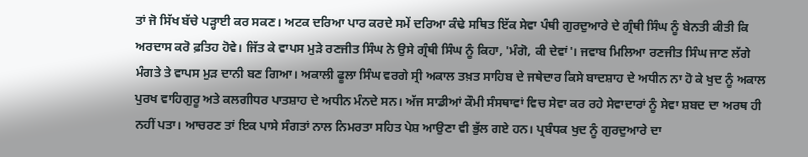ਤਾਂ ਜੋ ਸਿੱਖ ਬੱਚੇ ਪੜ੍ਹਾਈ ਕਰ ਸਕਣ। ਅਟਕ ਦਰਿਆ ਪਾਰ ਕਰਦੇ ਸਮੇਂ ਦਰਿਆ ਕੰਢੇ ਸਥਿਤ ਇੱਕ ਸੇਵਾ ਪੰਥੀ ਗੁਰਦੁਆਰੇ ਦੇ ਗ੍ਰੰਥੀ ਸਿੰਘ ਨੂੰ ਬੇਨਤੀ ਕੀਤੀ ਕਿ ਅਰਦਾਸ ਕਰੋ ਫ਼ਤਿਹ ਹੋਵੇ। ਜਿੱਤ ਕੇ ਵਾਪਸ ਮੁੜੇ ਰਣਜੀਤ ਸਿੰਘ ਨੇ ਉਸੇ ਗ੍ਰੰਥੀ ਸਿੰਘ ਨੂੰ ਕਿਹਾ, 'ਮੰਗੋ, ਕੀ ਦੇਵਾਂ'। ਜਵਾਬ ਮਿਲਿਆ ਰਣਜੀਤ ਸਿੰਘ ਜਾਣ ਲੱਗੇ ਮੰਗਤੇ ਤੇ ਵਾਪਸ ਮੁੜ ਦਾਨੀ ਬਣ ਗਿਆ। ਅਕਾਲੀ ਫੂਲਾ ਸਿੰਘ ਵਰਗੇ ਸ੍ਰੀ ਅਕਾਲ ਤਖ਼ਤ ਸਾਹਿਬ ਦੇ ਜਥੇਦਾਰ ਕਿਸੇ ਬਾਦਸ਼ਾਹ ਦੇ ਅਧੀਨ ਨਾ ਹੋ ਕੇ ਖੁਦ ਨੂੰ ਅਕਾਲ ਪੁਰਖ ਵਾਹਿਗੁਰੂ ਅਤੇ ਕਲਗੀਧਰ ਪਾਤਸ਼ਾਹ ਦੇ ਅਧੀਨ ਮੰਨਦੇ ਸਨ। ਅੱਜ ਸਾਡੀਆਂ ਕੌਮੀ ਸੰਸਥਾਵਾਂ ਵਿਚ ਸੇਵਾ ਕਰ ਰਹੇ ਸੇਵਾਦਾਰਾਂ ਨੂੰ ਸੇਵਾ ਸ਼ਬਦ ਦਾ ਅਰਥ ਹੀ ਨਹੀਂ ਪਤਾ। ਆਚਰਣ ਤਾਂ ਇਕ ਪਾਸੇ ਸੰਗਤਾਂ ਨਾਲ ਨਿਮਰਤਾ ਸਹਿਤ ਪੇਸ਼ ਆਉਣਾ ਵੀ ਭੁੱਲ ਗਏ ਹਨ। ਪ੍ਰਬੰਧਕ ਖੁਦ ਨੂੰ ਗੁਰਦੁਆਰੇ ਦਾ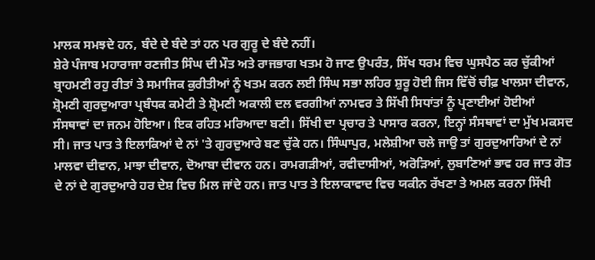ਮਾਲਕ ਸਮਝਦੇ ਹਨ, ਬੰਦੇ ਦੇ ਬੰਦੇ ਤਾਂ ਹਨ ਪਰ ਗੁਰੂ ਦੇ ਬੰਦੇ ਨਹੀਂ।
ਸ਼ੇਰੇ ਪੰਜਾਬ ਮਹਾਰਾਜਾ ਰਣਜੀਤ ਸਿੰਘ ਦੀ ਮੌਤ ਅਤੇ ਰਾਜਭਾਗ ਖਤਮ ਹੋ ਜਾਣ ਉਪਰੰਤ, ਸਿੱਖ ਧਰਮ ਵਿਚ ਘੁਸਪੈਠ ਕਰ ਚੁੱਕੀਆਂ ਬ੍ਰਾਹਮਣੀ ਰਹੁ ਰੀਤਾਂ ਤੇ ਸਮਾਜਿਕ ਕੁਰੀਤੀਆਂ ਨੂੰ ਖਤਮ ਕਰਨ ਲਈ ਸਿੰਘ ਸਭਾ ਲਹਿਰ ਸ਼ੁਰੂ ਹੋਈ ਜਿਸ ਵਿੱਚੋਂ ਚੀਫ਼ ਖਾਲਸਾ ਦੀਵਾਨ, ਸ਼੍ਰੋਮਣੀ ਗੁਰਦੁਆਰਾ ਪ੍ਰਬੰਧਕ ਕਮੇਟੀ ਤੇ ਸ਼੍ਰੋਮਣੀ ਅਕਾਲੀ ਦਲ ਵਰਗੀਆਂ ਨਾਮਵਰ ਤੇ ਸਿੱਖੀ ਸਿਧਾਂਤਾਂ ਨੂੰ ਪ੍ਰਣਾਈਆਂ ਹੋਈਆਂ ਸੰਸਥਾਵਾਂ ਦਾ ਜਨਮ ਹੋਇਆ। ਇਕ ਰਹਿਤ ਮਰਿਆਦਾ ਬਣੀ। ਸਿੱਖੀ ਦਾ ਪ੍ਰਚਾਰ ਤੇ ਪਾਸਾਰ ਕਰਨਾ, ਇਨ੍ਹਾਂ ਸੰਸਥਾਵਾਂ ਦਾ ਮੁੱਖ ਮਕਸਦ ਸੀ। ਜਾਤ ਪਾਤ ਤੇ ਇਲਾਕਿਆਂ ਦੇ ਨਾਂ 'ਤੇ ਗੁਰਦੁਆਰੇ ਬਣ ਚੁੱਕੇ ਹਨ। ਸਿੰਘਾਪੁਰ, ਮਲੇਸ਼ੀਆ ਚਲੇ ਜਾਉ ਤਾਂ ਗੁਰਦੁਆਰਿਆਂ ਦੇ ਨਾਂ ਮਾਲਵਾ ਦੀਵਾਨ, ਮਾਝਾ ਦੀਵਾਨ, ਦੋਆਬਾ ਦੀਵਾਨ ਹਨ। ਰਾਮਗੜੀਆਂ, ਰਵੀਦਾਸੀਆਂ, ਅਰੋੜਿਆਂ, ਲੁਬਾਣਿਆਂ ਭਾਵ ਹਰ ਜਾਤ ਗੋਤ ਦੇ ਨਾਂ ਦੇ ਗੁਰਦੁਆਰੇ ਹਰ ਦੇਸ਼ ਵਿਚ ਮਿਲ ਜਾਂਦੇ ਹਨ। ਜਾਤ ਪਾਤ ਤੇ ਇਲਾਕਾਵਾਦ ਵਿਚ ਯਕੀਨ ਰੱਖਣਾ ਤੇ ਅਮਲ ਕਰਨਾ ਸਿੱਖੀ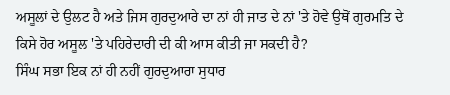ਅਸੂਲਾਂ ਦੇ ਉਲਟ ਹੈ ਅਤੇ ਜਿਸ ਗੁਰਦੁਆਰੇ ਦਾ ਨਾਂ ਹੀ ਜਾਤ ਦੇ ਨਾਂ 'ਤੇ ਹੋਵੇ ਉਥੋਂ ਗੁਰਮਤਿ ਦੇ ਕਿਸੇ ਹੋਰ ਅਸੂਲ 'ਤੇ ਪਹਿਰੇਦਾਰੀ ਦੀ ਕੀ ਆਸ ਕੀਤੀ ਜਾ ਸਕਦੀ ਹੈ?
ਸਿੰਘ ਸਭਾ ਇਕ ਨਾਂ ਹੀ ਨਹੀਂ ਗੁਰਦੁਆਰਾ ਸੁਧਾਰ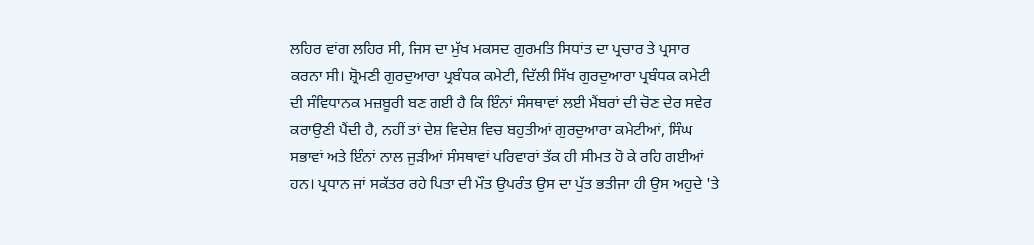ਲਹਿਰ ਵਾਂਗ ਲਹਿਰ ਸੀ, ਜਿਸ ਦਾ ਮੁੱਖ ਮਕਸਦ ਗੁਰਮਤਿ ਸਿਧਾਂਤ ਦਾ ਪ੍ਰਚਾਰ ਤੇ ਪ੍ਰਸਾਰ ਕਰਨਾ ਸੀ। ਸ਼੍ਰੋਮਣੀ ਗੁਰਦੁਆਰਾ ਪ੍ਰਬੰਧਕ ਕਮੇਟੀ, ਦਿੱਲੀ ਸਿੱਖ ਗੁਰਦੁਆਰਾ ਪ੍ਰਬੰਧਕ ਕਮੇਟੀ ਦੀ ਸੰਵਿਧਾਨਕ ਮਜ਼ਬੂਰੀ ਬਣ ਗਈ ਹੈ ਕਿ ਇੰਨਾਂ ਸੰਸਥਾਵਾਂ ਲਈ ਮੈਂਬਰਾਂ ਦੀ ਚੋਣ ਦੇਰ ਸਵੇਰ ਕਰਾਉਣੀ ਪੈਂਦੀ ਹੈ, ਨਹੀਂ ਤਾਂ ਦੇਸ਼ ਵਿਦੇਸ਼ ਵਿਚ ਬਹੁਤੀਆਂ ਗੁਰਦੁਆਰਾ ਕਮੇਟੀਆਂ, ਸਿੰਘ ਸਭਾਵਾਂ ਅਤੇ ਇੰਨਾਂ ਨਾਲ ਜੁੜੀਆਂ ਸੰਸਥਾਵਾਂ ਪਰਿਵਾਰਾਂ ਤੱਕ ਹੀ ਸੀਮਤ ਹੋ ਕੇ ਰਹਿ ਗਈਆਂ ਹਨ। ਪ੍ਰਧਾਨ ਜਾਂ ਸਕੱਤਰ ਰਹੇ ਪਿਤਾ ਦੀ ਮੌਤ ਉਪਰੰਤ ਉਸ ਦਾ ਪੁੱਤ ਭਤੀਜਾ ਹੀ ਉਸ ਅਹੁਦੇ 'ਤੇ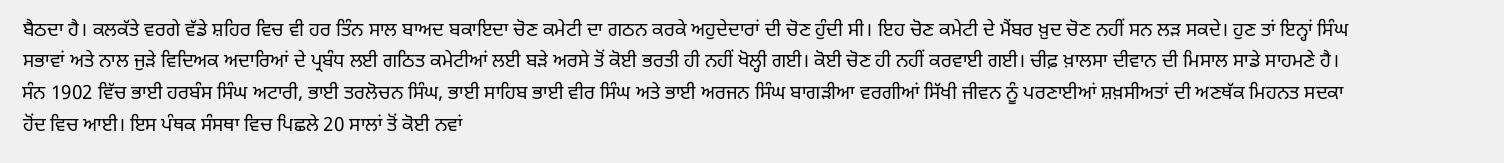ਬੈਠਦਾ ਹੈ। ਕਲਕੱਤੇ ਵਰਗੇ ਵੱਡੇ ਸ਼ਹਿਰ ਵਿਚ ਵੀ ਹਰ ਤਿੰਨ ਸਾਲ ਬਾਅਦ ਬਕਾਇਦਾ ਚੋਣ ਕਮੇਟੀ ਦਾ ਗਠਨ ਕਰਕੇ ਅਹੁਦੇਦਾਰਾਂ ਦੀ ਚੋਣ ਹੁੰਦੀ ਸੀ। ਇਹ ਚੋਣ ਕਮੇਟੀ ਦੇ ਮੈਂਬਰ ਖ਼ੁਦ ਚੋਣ ਨਹੀਂ ਸਨ ਲੜ ਸਕਦੇ। ਹੁਣ ਤਾਂ ਇਨ੍ਹਾਂ ਸਿੰਘ ਸਭਾਵਾਂ ਅਤੇ ਨਾਲ ਜੁੜੇ ਵਿਦਿਅਕ ਅਦਾਰਿਆਂ ਦੇ ਪ੍ਰਬੰਧ ਲਈ ਗਠਿਤ ਕਮੇਟੀਆਂ ਲਈ ਬੜੇ ਅਰਸੇ ਤੋਂ ਕੋਈ ਭਰਤੀ ਹੀ ਨਹੀਂ ਖੋਲ੍ਹੀ ਗਈ। ਕੋਈ ਚੋਣ ਹੀ ਨਹੀਂ ਕਰਵਾਈ ਗਈ। ਚੀਫ਼ ਖ਼ਾਲਸਾ ਦੀਵਾਨ ਦੀ ਮਿਸਾਲ ਸਾਡੇ ਸਾਹਮਣੇ ਹੈ। ਸੰਨ 1902 ਵਿੱਚ ਭਾਈ ਹਰਬੰਸ ਸਿੰਘ ਅਟਾਰੀ, ਭਾਈ ਤਰਲੋਚਨ ਸਿੰਘ, ਭਾਈ ਸਾਹਿਬ ਭਾਈ ਵੀਰ ਸਿੰਘ ਅਤੇ ਭਾਈ ਅਰਜਨ ਸਿੰਘ ਬਾਗੜੀਆ ਵਰਗੀਆਂ ਸਿੱਖੀ ਜੀਵਨ ਨੂੰ ਪਰਣਾਈਆਂ ਸ਼ਖ਼ਸੀਅਤਾਂ ਦੀ ਅਣਥੱਕ ਮਿਹਨਤ ਸਦਕਾ ਹੋਂਦ ਵਿਚ ਆਈ। ਇਸ ਪੰਥਕ ਸੰਸਥਾ ਵਿਚ ਪਿਛਲੇ 20 ਸਾਲਾਂ ਤੋਂ ਕੋਈ ਨਵਾਂ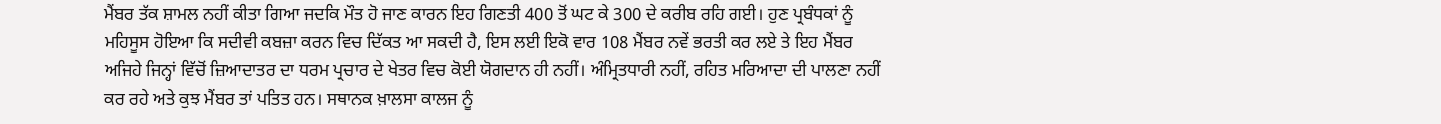ਮੈਂਬਰ ਤੱਕ ਸ਼ਾਮਲ ਨਹੀਂ ਕੀਤਾ ਗਿਆ ਜਦਕਿ ਮੌਤ ਹੋ ਜਾਣ ਕਾਰਨ ਇਹ ਗਿਣਤੀ 400 ਤੋਂ ਘਟ ਕੇ 300 ਦੇ ਕਰੀਬ ਰਹਿ ਗਈ। ਹੁਣ ਪ੍ਰਬੰਧਕਾਂ ਨੂੰ ਮਹਿਸੂਸ ਹੋਇਆ ਕਿ ਸਦੀਵੀ ਕਬਜ਼ਾ ਕਰਨ ਵਿਚ ਦਿੱਕਤ ਆ ਸਕਦੀ ਹੈ, ਇਸ ਲਈ ਇਕੋ ਵਾਰ 108 ਮੈਂਬਰ ਨਵੇਂ ਭਰਤੀ ਕਰ ਲਏ ਤੇ ਇਹ ਮੈਂਬਰ ਅਜਿਹੇ ਜਿਨ੍ਹਾਂ ਵਿੱਚੋਂ ਜ਼ਿਆਦਾਤਰ ਦਾ ਧਰਮ ਪ੍ਰਚਾਰ ਦੇ ਖੇਤਰ ਵਿਚ ਕੋਈ ਯੋਗਦਾਨ ਹੀ ਨਹੀਂ। ਅੰਮ੍ਰਿਤਧਾਰੀ ਨਹੀਂ, ਰਹਿਤ ਮਰਿਆਦਾ ਦੀ ਪਾਲਣਾ ਨਹੀਂ ਕਰ ਰਹੇ ਅਤੇ ਕੁਝ ਮੈਂਬਰ ਤਾਂ ਪਤਿਤ ਹਨ। ਸਥਾਨਕ ਖ਼ਾਲਸਾ ਕਾਲਜ ਨੂੰ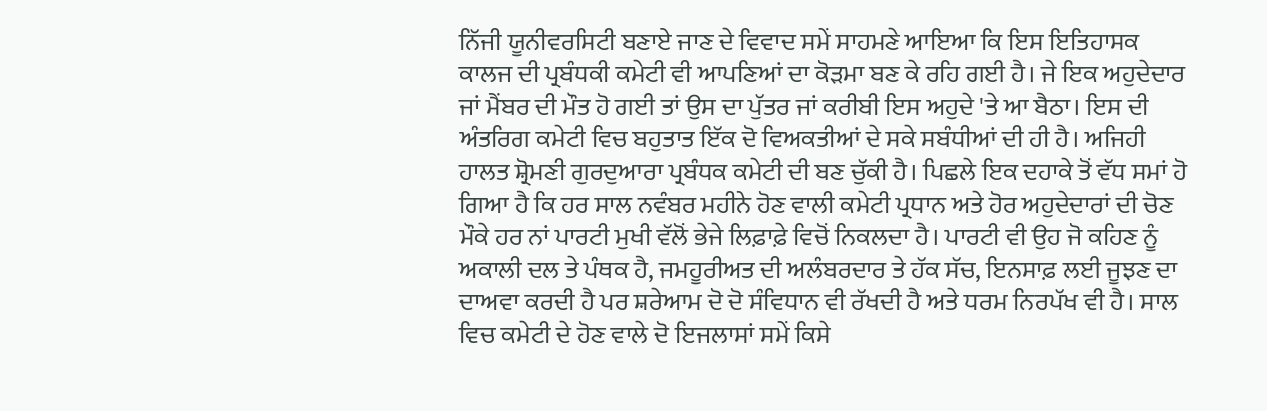ਨਿੱਜੀ ਯੂਨੀਵਰਸਿਟੀ ਬਣਾਏ ਜਾਣ ਦੇ ਵਿਵਾਦ ਸਮੇਂ ਸਾਹਮਣੇ ਆਇਆ ਕਿ ਇਸ ਇਤਿਹਾਸਕ ਕਾਲਜ ਦੀ ਪ੍ਰਬੰਧਕੀ ਕਮੇਟੀ ਵੀ ਆਪਣਿਆਂ ਦਾ ਕੋੜਮਾ ਬਣ ਕੇ ਰਹਿ ਗਈ ਹੈ। ਜੇ ਇਕ ਅਹੁਦੇਦਾਰ ਜਾਂ ਮੈਂਬਰ ਦੀ ਮੌਤ ਹੋ ਗਈ ਤਾਂ ਉਸ ਦਾ ਪੁੱਤਰ ਜਾਂ ਕਰੀਬੀ ਇਸ ਅਹੁਦੇ 'ਤੇ ਆ ਬੈਠਾ। ਇਸ ਦੀ ਅੰਤਰਿਗ ਕਮੇਟੀ ਵਿਚ ਬਹੁਤਾਤ ਇੱਕ ਦੋ ਵਿਅਕਤੀਆਂ ਦੇ ਸਕੇ ਸਬੰਧੀਆਂ ਦੀ ਹੀ ਹੈ। ਅਜਿਹੀ ਹਾਲਤ ਸ਼੍ਰੋਮਣੀ ਗੁਰਦੁਆਰਾ ਪ੍ਰਬੰਧਕ ਕਮੇਟੀ ਦੀ ਬਣ ਚੁੱਕੀ ਹੈ। ਪਿਛਲੇ ਇਕ ਦਹਾਕੇ ਤੋਂ ਵੱਧ ਸਮਾਂ ਹੋ ਗਿਆ ਹੈ ਕਿ ਹਰ ਸਾਲ ਨਵੰਬਰ ਮਹੀਨੇ ਹੋਣ ਵਾਲੀ ਕਮੇਟੀ ਪ੍ਰਧਾਨ ਅਤੇ ਹੋਰ ਅਹੁਦੇਦਾਰਾਂ ਦੀ ਚੋਣ ਮੌਕੇ ਹਰ ਨਾਂ ਪਾਰਟੀ ਮੁਖੀ ਵੱਲੋਂ ਭੇਜੇ ਲਿਫ਼ਾਫ਼ੇ ਵਿਚੋਂ ਨਿਕਲਦਾ ਹੈ। ਪਾਰਟੀ ਵੀ ਉਹ ਜੋ ਕਹਿਣ ਨੂੰ ਅਕਾਲੀ ਦਲ ਤੇ ਪੰਥਕ ਹੈ, ਜਮਹੂਰੀਅਤ ਦੀ ਅਲੰਬਰਦਾਰ ਤੇ ਹੱਕ ਸੱਚ, ਇਨਸਾਫ਼ ਲਈ ਜੂਝਣ ਦਾ ਦਾਅਵਾ ਕਰਦੀ ਹੈ ਪਰ ਸ਼ਰੇਆਮ ਦੋ ਦੋ ਸੰਵਿਧਾਨ ਵੀ ਰੱਖਦੀ ਹੈ ਅਤੇ ਧਰਮ ਨਿਰਪੱਖ ਵੀ ਹੈ। ਸਾਲ ਵਿਚ ਕਮੇਟੀ ਦੇ ਹੋਣ ਵਾਲੇ ਦੋ ਇਜਲਾਸਾਂ ਸਮੇਂ ਕਿਸੇ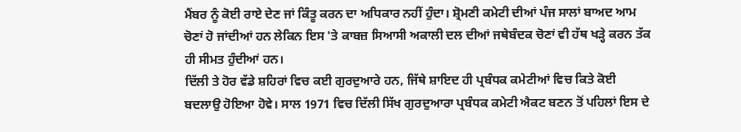ਮੈਂਬਰ ਨੂੰ ਕੋਈ ਰਾਏ ਦੇਣ ਜਾਂ ਕਿੰਤੂ ਕਰਨ ਦਾ ਅਧਿਕਾਰ ਨਹੀਂ ਹੁੰਦਾ। ਸ਼੍ਰੋਮਣੀ ਕਮੇਟੀ ਦੀਆਂ ਪੰਜ ਸਾਲਾਂ ਬਾਅਦ ਆਮ ਚੋਣਾਂ ਹੋ ਜਾਂਦੀਆਂ ਹਨ ਲੇਕਿਨ ਇਸ 'ਤੇ ਕਾਬਜ਼ ਸਿਆਸੀ ਅਕਾਲੀ ਦਲ ਦੀਆਂ ਜਥੇਬੰਦਕ ਚੋਣਾਂ ਵੀ ਹੱਥ ਖੜ੍ਹੇ ਕਰਨ ਤੱਕ ਹੀ ਸੀਮਤ ਹੁੰਦੀਆਂ ਹਨ।
ਦਿੱਲੀ ਤੇ ਹੋਰ ਵੱਡੇ ਸ਼ਹਿਰਾਂ ਵਿਚ ਕਈ ਗੁਰਦੁਆਰੇ ਹਨ, ਜਿੱਥੇ ਸ਼ਾਇਦ ਹੀ ਪ੍ਰਬੰਧਕ ਕਮੇਟੀਆਂ ਵਿਚ ਕਿਤੇ ਕੋਈ ਬਦਲਾਉ ਹੋਇਆ ਹੋਵੇ। ਸਾਲ 1971 ਵਿਚ ਦਿੱਲੀ ਸਿੱਖ ਗੁਰਦੁਆਰਾ ਪ੍ਰਬੰਧਕ ਕਮੇਟੀ ਐਕਟ ਬਣਨ ਤੋਂ ਪਹਿਲਾਂ ਇਸ ਦੇ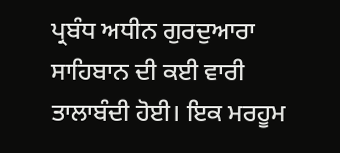ਪ੍ਰਬੰਧ ਅਧੀਨ ਗੁਰਦੁਆਰਾ ਸਾਹਿਬਾਨ ਦੀ ਕਈ ਵਾਰੀ ਤਾਲਾਬੰਦੀ ਹੋਈ। ਇਕ ਮਰਹੂਮ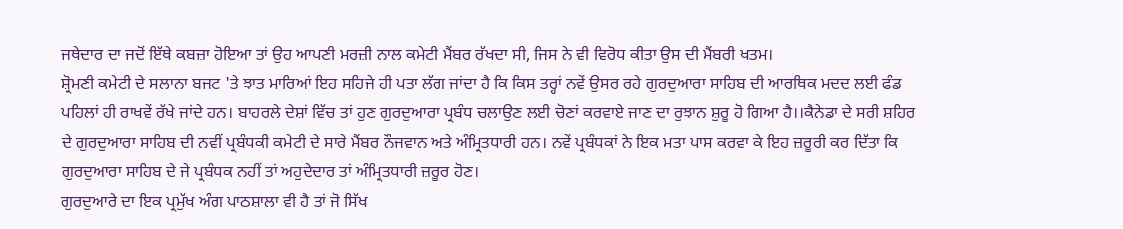ਜਥੇਦਾਰ ਦਾ ਜਦੋਂ ਇੱਥੇ ਕਬਜ਼ਾ ਹੋਇਆ ਤਾਂ ਉਹ ਆਪਣੀ ਮਰਜ਼ੀ ਨਾਲ ਕਮੇਟੀ ਮੈਂਬਰ ਰੱਖਦਾ ਸੀ, ਜਿਸ ਨੇ ਵੀ ਵਿਰੋਧ ਕੀਤਾ ਉਸ ਦੀ ਮੈਂਬਰੀ ਖਤਮ।
ਸ਼੍ਰੋਮਣੀ ਕਮੇਟੀ ਦੇ ਸਲਾਨਾ ਬਜਟ 'ਤੇ ਝਾਤ ਮਾਰਿਆਂ ਇਹ ਸਹਿਜੇ ਹੀ ਪਤਾ ਲੱਗ ਜਾਂਦਾ ਹੈ ਕਿ ਕਿਸ ਤਰ੍ਹਾਂ ਨਵੇਂ ਉਸਰ ਰਹੇ ਗੁਰਦੁਆਰਾ ਸਾਹਿਬ ਦੀ ਆਰਥਿਕ ਮਦਦ ਲਈ ਫੰਡ ਪਹਿਲਾਂ ਹੀ ਰਾਖਵੇਂ ਰੱਖੇ ਜਾਂਦੇ ਹਨ। ਬਾਹਰਲੇ ਦੇਸ਼ਾਂ ਵਿੱਚ ਤਾਂ ਹੁਣ ਗੁਰਦੁਆਰਾ ਪ੍ਰਬੰਧ ਚਲਾਉਣ ਲਈ ਚੋਣਾਂ ਕਰਵਾਏ ਜਾਣ ਦਾ ਰੁਝਾਨ ਸ਼ੁਰੂ ਹੋ ਗਿਆ ਹੈ।।ਕੈਨੇਡਾ ਦੇ ਸਰੀ ਸ਼ਹਿਰ ਦੇ ਗੁਰਦੁਆਰਾ ਸਾਹਿਬ ਦੀ ਨਵੀਂ ਪ੍ਰਬੰਧਕੀ ਕਮੇਟੀ ਦੇ ਸਾਰੇ ਮੈਂਬਰ ਨੌਜਵਾਨ ਅਤੇ ਅੰਮ੍ਰਿਤਧਾਰੀ ਹਨ। ਨਵੇਂ ਪ੍ਰਬੰਧਕਾਂ ਨੇ ਇਕ ਮਤਾ ਪਾਸ ਕਰਵਾ ਕੇ ਇਹ ਜ਼ਰੂਰੀ ਕਰ ਦਿੱਤਾ ਕਿ ਗੁਰਦੁਆਰਾ ਸਾਹਿਬ ਦੇ ਜੇ ਪ੍ਰਬੰਧਕ ਨਹੀਂ ਤਾਂ ਅਹੁਦੇਦਾਰ ਤਾਂ ਅੰਮ੍ਰਿਤਧਾਰੀ ਜ਼ਰੂਰ ਹੋਣ।
ਗੁਰਦੁਆਰੇ ਦਾ ਇਕ ਪ੍ਰਮੁੱਖ ਅੰਗ ਪਾਠਸ਼ਾਲਾ ਵੀ ਹੈ ਤਾਂ ਜੋ ਸਿੱਖ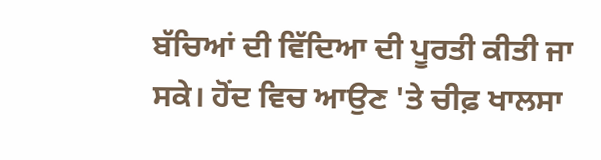ਬੱਚਿਆਂ ਦੀ ਵਿੱਦਿਆ ਦੀ ਪੂਰਤੀ ਕੀਤੀ ਜਾ ਸਕੇ। ਹੋਂਦ ਵਿਚ ਆਉਣ 'ਤੇ ਚੀਫ਼ ਖਾਲਸਾ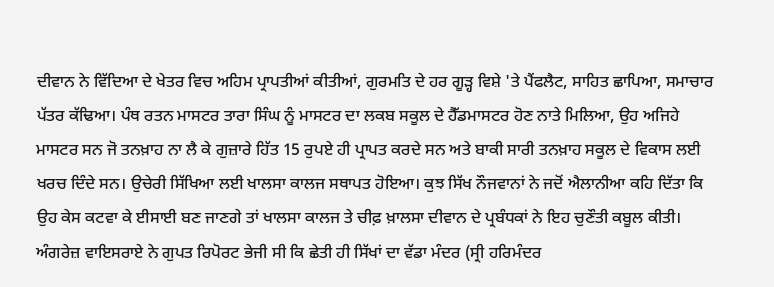ਦੀਵਾਨ ਨੇ ਵਿੱਦਿਆ ਦੇ ਖੇਤਰ ਵਿਚ ਅਹਿਮ ਪ੍ਰਾਪਤੀਆਂ ਕੀਤੀਆਂ, ਗੁਰਮਤਿ ਦੇ ਹਰ ਗੂੜ੍ਹ ਵਿਸ਼ੇ 'ਤੇ ਪੈਂਫਲੈਟ, ਸਾਹਿਤ ਛਾਪਿਆ, ਸਮਾਚਾਰ ਪੱਤਰ ਕੱਢਿਆ। ਪੰਥ ਰਤਨ ਮਾਸਟਰ ਤਾਰਾ ਸਿੰਘ ਨੂੰ ਮਾਸਟਰ ਦਾ ਲਕਬ ਸਕੂਲ ਦੇ ਹੈੱਡਮਾਸਟਰ ਹੋਣ ਨਾਤੇ ਮਿਲਿਆ, ਉਹ ਅਜਿਹੇ ਮਾਸਟਰ ਸਨ ਜੋ ਤਨਖ਼ਾਹ ਨਾ ਲੈ ਕੇ ਗੁਜ਼ਾਰੇ ਹਿੱਤ 15 ਰੁਪਏ ਹੀ ਪ੍ਰਾਪਤ ਕਰਦੇ ਸਨ ਅਤੇ ਬਾਕੀ ਸਾਰੀ ਤਨਖ਼ਾਹ ਸਕੂਲ ਦੇ ਵਿਕਾਸ ਲਈ ਖਰਚ ਦਿੰਦੇ ਸਨ। ਉਚੇਰੀ ਸਿੱਖਿਆ ਲਈ ਖਾਲਸਾ ਕਾਲਜ ਸਥਾਪਤ ਹੋਇਆ। ਕੁਝ ਸਿੱਖ ਨੌਜਵਾਨਾਂ ਨੇ ਜਦੋਂ ਐਲਾਨੀਆ ਕਹਿ ਦਿੱਤਾ ਕਿ ਉਹ ਕੇਸ ਕਟਵਾ ਕੇ ਈਸਾਈ ਬਣ ਜਾਣਗੇ ਤਾਂ ਖਾਲਸਾ ਕਾਲਜ ਤੇ ਚੀਫ਼ ਖ਼ਾਲਸਾ ਦੀਵਾਨ ਦੇ ਪ੍ਰਬੰਧਕਾਂ ਨੇ ਇਹ ਚੁਣੌਤੀ ਕਬੂਲ ਕੀਤੀ। ਅੰਗਰੇਜ਼ ਵਾਇਸਰਾਏ ਨੇ ਗੁਪਤ ਰਿਪੋਰਟ ਭੇਜੀ ਸੀ ਕਿ ਛੇਤੀ ਹੀ ਸਿੱਖਾਂ ਦਾ ਵੱਡਾ ਮੰਦਰ (ਸ੍ਰੀ ਹਰਿਮੰਦਰ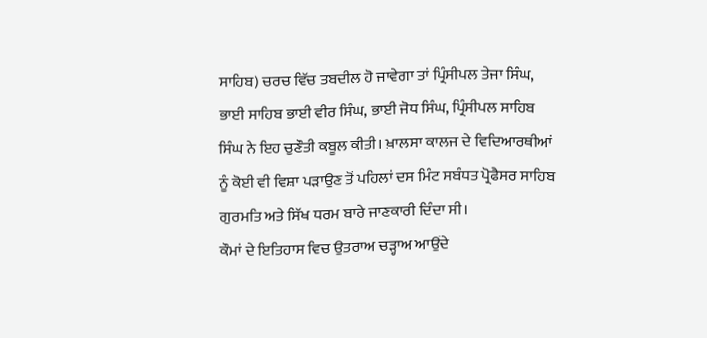ਸਾਹਿਬ) ਚਰਚ ਵਿੱਚ ਤਬਦੀਲ ਹੋ ਜਾਵੇਗਾ ਤਾਂ ਪ੍ਰਿੰਸੀਪਲ ਤੇਜਾ ਸਿੰਘ, ਭਾਈ ਸਾਹਿਬ ਭਾਈ ਵੀਰ ਸਿੰਘ, ਭਾਈ ਜੋਧ ਸਿੰਘ, ਪ੍ਰਿੰਸੀਪਲ ਸਾਹਿਬ ਸਿੰਘ ਨੇ ਇਹ ਚੁਣੌਤੀ ਕਬੂਲ ਕੀਤੀ। ਖ਼ਾਲਸਾ ਕਾਲਜ ਦੇ ਵਿਦਿਆਰਥੀਆਂ ਨੂੰ ਕੋਈ ਵੀ ਵਿਸ਼ਾ ਪੜਾਉਣ ਤੋਂ ਪਹਿਲਾਂ ਦਸ ਮਿੰਟ ਸਬੰਧਤ ਪ੍ਰੋਫੈਸਰ ਸਾਹਿਬ ਗੁਰਮਤਿ ਅਤੇ ਸਿੱਖ ਧਰਮ ਬਾਰੇ ਜਾਣਕਾਰੀ ਦਿੰਦਾ ਸੀ।
ਕੌਮਾਂ ਦੇ ਇਤਿਹਾਸ ਵਿਚ ਉਤਰਾਅ ਚੜ੍ਹਾਅ ਆਉਂਦੇ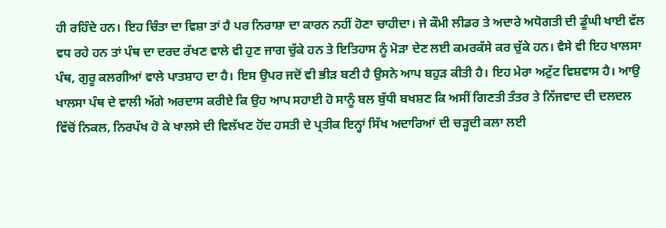ਹੀ ਰਹਿੰਦੇ ਹਨ। ਇਹ ਚਿੰਤਾ ਦਾ ਵਿਸ਼ਾ ਤਾਂ ਹੈ ਪਰ ਨਿਰਾਸ਼ਾ ਦਾ ਕਾਰਨ ਨਹੀਂ ਹੋਣਾ ਚਾਹੀਦਾ। ਜੇ ਕੌਮੀ ਲੀਡਰ ਤੇ ਅਦਾਰੇ ਅਧੋਗਤੀ ਦੀ ਡੂੰਘੀ ਖਾਈ ਵੱਲ ਵਧ ਰਹੇ ਹਨ ਤਾਂ ਪੰਥ ਦਾ ਦਰਦ ਰੱਖਣ ਵਾਲੇ ਵੀ ਹੁਣ ਜਾਗ ਚੁੱਕੇ ਹਨ ਤੇ ਇਤਿਹਾਸ ਨੂੰ ਮੋੜਾ ਦੇਣ ਲਈ ਕਮਰਕੱਸੇ ਕਰ ਚੁੱਕੇ ਹਨ। ਵੈਸੇ ਵੀ ਇਹ ਖਾਲਸਾ ਪੰਥ, ਗੁਰੂ ਕਲਗੀਆਂ ਵਾਲੇ ਪਾਤਸ਼ਾਹ ਦਾ ਹੈ। ਇਸ ਉਪਰ ਜਦੋਂ ਵੀ ਭੀੜ ਬਣੀ ਹੈ ਉਸਨੇ ਆਪ ਬਹੁੜ ਕੀਤੀ ਹੈ। ਇਹ ਮੇਰਾ ਅਟੁੱਟ ਵਿਸ਼ਵਾਸ ਹੈ। ਆਉ ਖਾਲਸਾ ਪੰਥ ਦੇ ਵਾਲੀ ਅੱਗੇ ਅਰਦਾਸ ਕਰੀਏ ਕਿ ਉਹ ਆਪ ਸਹਾਈ ਹੋ ਸਾਨੂੰ ਬਲ ਬੁੱਧੀ ਬਖਸ਼ਣ ਕਿ ਅਸੀਂ ਗਿਣਤੀ ਤੰਤਰ ਤੇ ਨਿੱਜਵਾਦ ਦੀ ਦਲਦਲ ਵਿੱਚੋਂ ਨਿਕਲ, ਨਿਰਪੱਖ ਹੋ ਕੇ ਖਾਲਸੇ ਦੀ ਵਿਲੱਖਣ ਹੋਂਦ ਹਸਤੀ ਦੇ ਪ੍ਰਤੀਕ ਇਨ੍ਹਾਂ ਸਿੱਖ ਅਦਾਰਿਆਂ ਦੀ ਚੜ੍ਹਦੀ ਕਲਾ ਲਈ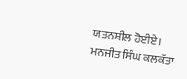ਯਤਨਸ਼ੀਲ ਹੋਈਏ।
ਮਨਜੀਤ ਸਿੰਘ ਕਲਕੱਤਾ